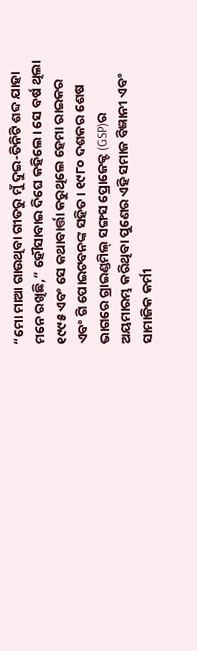“ମୋ ମାଆ ଗାଉଥିବା ଗୀତରୁ ମୁଁ ଦୁଇ-ତିନିଟି ଶବ୍ଦ ଯାହା ମନେ ରଖିଛି,” ହୌସାବାଇ ଦିଘେ କହିଲେ। ସେ ବର୍ଷ ଥିଲା ୧୯୯୫ ଏବଂ ସେ କଥାବାର୍ତ୍ତା କରୁଥିଲେ ହେମା ରାଇକର ଏବଂ ଗି ପୋଇଟବନଙ୍କ ସହିତ। ୧୯୮୦ ଦଶକର ଶେଷ ଭାଗରେ ଗ୍ରାଇଣ୍ଡମିଲ୍ ସଙ୍ଗସ ପ୍ରୋଜେକ୍ଟ (GSP)ର ଅୟମାରମ୍ଭ କରିଥିବା ପୁଣେର ଏହି ସମାଜ ବିଜ୍ଞାନୀ ଏବଂ ସାମାଜିକ କର୍ମୀ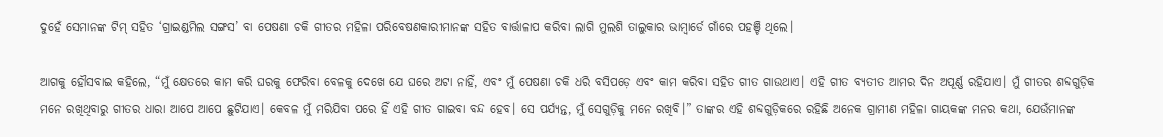ଦୁହେଁ ସେମାନଙ୍କ ଟିମ୍ ସହିତ ‘ଗ୍ରାଇଣ୍ଡମିଲ ସଙ୍ଗସ’ ବା ପେଷଣା ଚକି ଗୀତର ମହିଳା ପରିବେଷଣକାରୀମାନଙ୍କ ସହିତ ବାର୍ତ୍ତାଳାପ କରିବା ଲାଗି ମୁଲଶି ତାଲୁକାର ଭାମ୍ବାର୍ଡେ ଗାଁରେ ପହଞ୍ଚି ଥିଲେ।

ଆଗକୁ ହୌସବାଇ କହିଲେ, “ମୁଁ କ୍ଷେତରେ କାମ କରି ଘରକୁ ଫେରିବା ବେଳକୁ ଦେଖେ ଯେ ଘରେ ଅଟା ନାହିଁ, ଏବଂ ମୁଁ ପେଷଣା ଚକି ଧରି ବସିପଡ଼େ ଏବଂ କାମ କରିବା ସହିତ ଗୀତ ଗାଉଥାଏ। ଏହି ଗୀତ ବ୍ୟତୀତ ଆମର ଦିନ ଅପୂର୍ଣ୍ଣ ରହିଯାଏ। ମୁଁ ଗୀତର ଶବ୍ଦଗୁଡ଼ିକ ମନେ ରଖିଥିବାରୁ ଗୀତର ଧାରା ଆପେ ଆପେ ଛୁଟିଯାଏ। କେବଳ ମୁଁ ମରିଯିବା ପରେ ହିଁ ଏହି ଗୀତ ଗାଇବା ବନ୍ଦ ହେବ। ସେ ପର୍ଯ୍ୟନ୍ତ, ମୁଁ ସେଗୁଡ଼ିକୁ ମନେ ରଖିବି।” ତାଙ୍କର ଏହି ଶବ୍ଦଗୁଡ଼ିକରେ ରହିଛି ଅନେକ ଗ୍ରାମୀଣ ମହିଳା ଗାୟକଙ୍କ ମନର କଥା, ଯେଉଁମାନଙ୍କ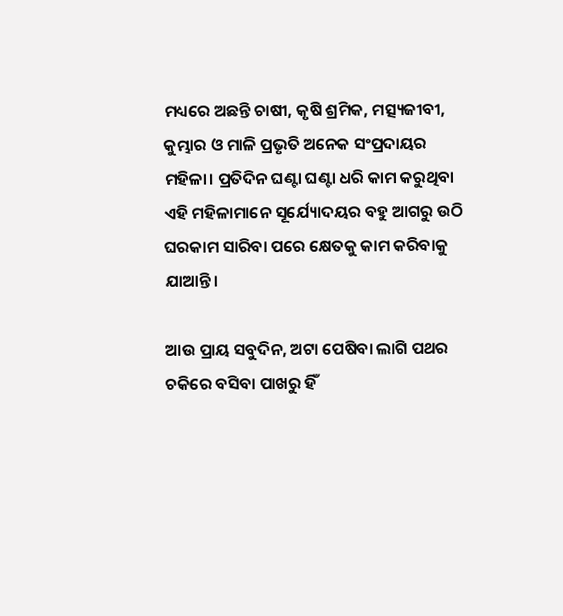ମଧ୍ୟରେ ଅଛନ୍ତି ଚାଷୀ, କୃଷି ଶ୍ରମିକ, ମତ୍ସ୍ୟଜୀବୀ, କୁମ୍ଭାର ଓ ମାଳି ପ୍ରଭୃତି ଅନେକ ସଂପ୍ରଦାୟର ମହିଳା। ପ୍ରତିଦିନ ଘଣ୍ଟା ଘଣ୍ଟା ଧରି କାମ କରୁଥିବା ଏହି ମହିଳାମାନେ ସୂର୍ଯ୍ୟୋଦୟର ବହୁ ଆଗରୁ ଉଠି ଘରକାମ ସାରିବା ପରେ କ୍ଷେତକୁ କାମ କରିବାକୁ ଯାଆନ୍ତି।

ଆଉ ପ୍ରାୟ ସବୁଦିନ, ଅଟା ପେଷିବା ଲାଗି ପଥର ଚକିରେ ବସିବା ପାଖରୁ ହିଁ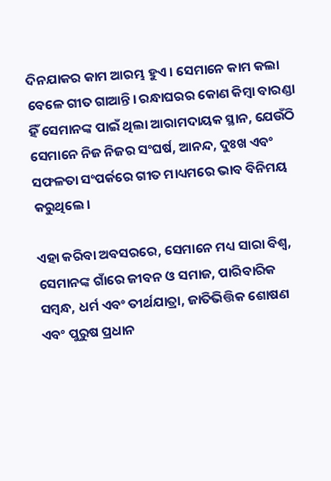ଦିନଯାକର କାମ ଆରମ୍ଭ ହୁଏ। ସେମାନେ କାମ କଲା ବେଳେ ଗୀତ ଗାଆନ୍ତି। ରନ୍ଧାଘରର କୋଣ କିମ୍ବା ବାରଣ୍ଡା ହିଁ ସେମାନଙ୍କ ପାଇଁ ଥିଲା ଆରାମଦାୟକ ସ୍ଥାନ, ଯେଉଁଠି ସେମାନେ ନିଜ ନିଜର ସଂଘର୍ଷ, ଆନନ୍ଦ, ଦୁଃଖ ଏବଂ ସଫଳତା ସଂପର୍କରେ ଗୀତ ମାଧ୍ୟମରେ ଭାବ ବିନିମୟ କରୁଥିଲେ।

ଏହା କରିବା ଅବସରରେ, ସେମାନେ ମଧ୍ୟ ସାରା ବିଶ୍ୱ, ସେମାନଙ୍କ ଗାଁରେ ଜୀବନ ଓ ସମାଜ, ପାରିବାରିକ ସମ୍ବନ୍ଧ, ଧର୍ମ ଏବଂ ତୀର୍ଥଯାତ୍ରା, ଜାତିଭିତ୍ତିକ ଶୋଷଣ ଏବଂ ପୁରୁଷ ପ୍ରଧାନ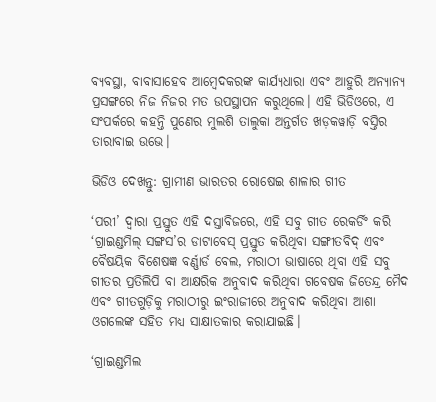ବ୍ୟବସ୍ଥା, ବାବାସାହେବ ଆମ୍ବେଦକରଙ୍କ କାର୍ଯ୍ୟଧାରା ଏବଂ ଆହୁରି ଅନ୍ୟାନ୍ୟ ପ୍ରସଙ୍ଗରେ ନିଜ ନିଜର ମତ ଉପସ୍ଥାପନ କରୁଥିଲେ। ଏହି ଭିଡିଓରେ, ଏ ସଂପର୍କରେ କହନ୍ତି ପୁଣେର ମୁଲଶି ତାଲୁକା ଅନ୍ତର୍ଗତ ଖଡ଼କୱାଡ଼ି ବସ୍ତିର ତାରାବାଇ ଉଭେ।

ଭିଡିଓ ଦେଖନ୍ତୁ: ଗ୍ରାମୀଣ ଭାରତର ରୋଷେଇ ଶାଳାର ଗୀତ

‘ପରୀ’ ଦ୍ୱାରା ପ୍ରସ୍ତୁତ ଏହି ଦସ୍ତାବିଜରେ, ଏହି ସବୁ ଗୀତ ରେକର୍ଡିଂ କରି ‘ଗ୍ରାଇଣ୍ଡମିଲ୍ ସଙ୍ଗସ’ର ଡାଟାବେସ୍ ପ୍ରସ୍ତୁତ କରିଥିବା ସଙ୍ଗୀତବିଦ୍ ଏବଂ ବୈଷୟିକ ବିଶେଷଜ୍ଞ ବର୍ଣ୍ଣାର୍ଡ ବେଲ, ମରାଠୀ ଭାଷାରେ ଥିବା ଏହି ସବୁ ଗୀତର ପ୍ରତିଲିପି ବା ଆକ୍ଷରିକ ଅନୁବାଦ କରିଥିବା ଗବେଷକ ଜିତେନ୍ଦ୍ର ମୈଦ ଏବଂ ଗୀତଗୁଡ଼ିକୁ ମରାଠୀରୁ ଇଂରାଜୀରେ ଅନୁବାଦ କରିଥିବା ଆଶା ଓଗଲେଙ୍କ ସହିତ ମଧ୍ୟ ସାକ୍ଷାତକାର କରାଯାଇଛି।

‘ଗ୍ରାଇଣ୍ଡମିଲ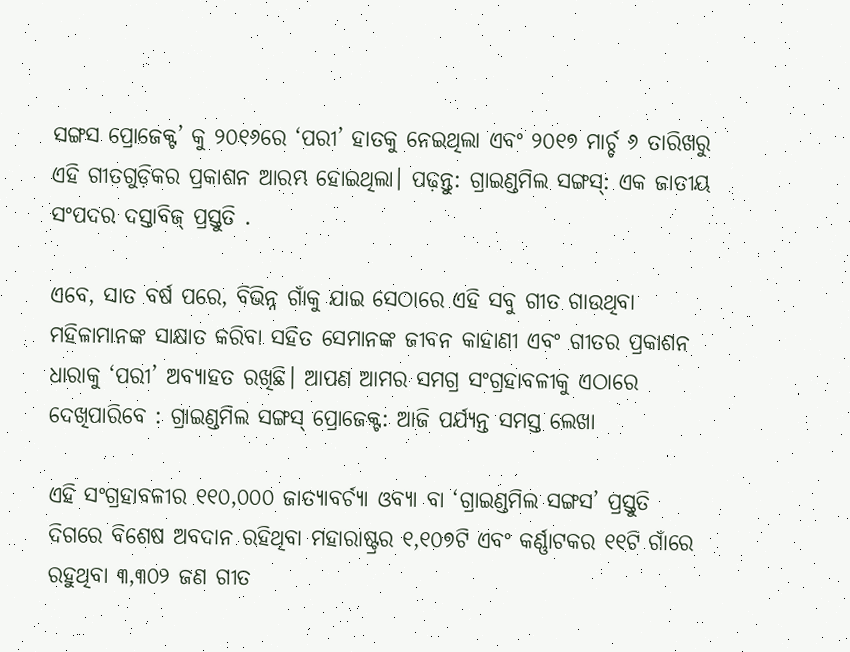ସଙ୍ଗସ ପ୍ରୋଜେକ୍ଟ’ କୁ ୨୦୧୬ରେ ‘ପରୀ’ ହାତକୁ ନେଇଥିଲା ଏବଂ ୨୦୧୭ ମାର୍ଚ୍ଚ ୬ ତାରିଖରୁ ଏହି ଗୀତଗୁଡ଼ିକର ପ୍ରକାଶନ ଆରମ୍ଭ ହୋଇଥିଲା। ପଢ଼ନ୍ତୁ: ଗ୍ରାଇଣ୍ଡମିଲ ସଙ୍ଗସ୍: ଏକ ଜାତୀୟ ସଂପଦର ଦସ୍ତାବିଜ୍ ପ୍ରସ୍ତୁତି .

ଏବେ, ସାତ ବର୍ଷ ପରେ, ବିଭିନ୍ନ ଗାଁକୁ ଯାଇ ସେଠାରେ ଏହି ସବୁ ଗୀତ ଗାଉଥିବା ମହିଳାମାନଙ୍କ ସାକ୍ଷାତ କରିବା ସହିତ ସେମାନଙ୍କ ଜୀବନ କାହାଣୀ ଏବଂ ଗୀତର ପ୍ରକାଶନ ଧାରାକୁ ‘ପରୀ’ ଅବ୍ୟାହତ ରଖିଛି। ଆପଣ ଆମର ସମଗ୍ର ସଂଗ୍ରହାବଳୀକୁ ଏଠାରେ ଦେଖିପାରିବେ : ଗ୍ରାଇଣ୍ଡମିଲ ସଙ୍ଗସ୍ ପ୍ରୋଜେକ୍ଟ: ଆଜି ପର୍ଯ୍ୟନ୍ତ ସମସ୍ତ ଲେଖା

ଏହି ସଂଗ୍ରହାବଳୀର ୧୧୦,୦୦୦ ଜାତ୍ୟାବର୍ଚ୍ୟା ଓବ୍ୟା ବା ‘ଗ୍ରାଇଣ୍ଡମିଲ ସଙ୍ଗସ’ ପ୍ରସ୍ତୁତି ଦିଗରେ ବିଶେଷ ଅବଦାନ ରହିଥିବା ମହାରାଷ୍ଟ୍ରର ୧,୧୦୭ଟି ଏବଂ କର୍ଣ୍ଣାଟକର ୧୧ଟି ଗାଁରେ ରହୁଥିବା ୩,୩୦୨ ଜଣ ଗୀତ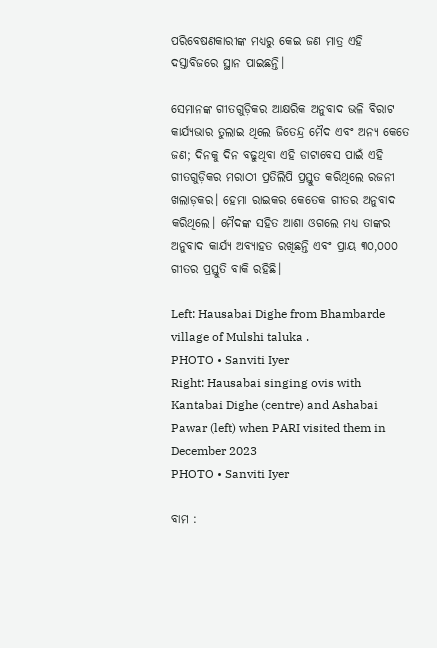ପରିବେଷଣକାରୀଙ୍କ ମଧ୍ୟରୁ କେଇ ଜଣ ମାତ୍ର ଏହି ଦସ୍ତାବିଜରେ ସ୍ଥାନ ପାଇଛନ୍ତି।

ସେମାନଙ୍କ ଗୀତଗୁଡ଼ିକର ଆକ୍ଷରିକ ଅନୁବାଦ ଭଳି ବିରାଟ କାର୍ଯ୍ୟଭାର ତୁଲାଇ ଥିଲେ ଜିତେନ୍ଦ୍ର ମୈଦ ଏବଂ ଅନ୍ୟ କେତେ ଜଣ; ଦିନକୁ ଦିନ ବଢୁଥିବା ଏହି ଡାଟାବେସ ପାଇଁ ଏହି ଗୀତଗୁଡ଼ିକର ମରାଠୀ ପ୍ରତିଲିପି ପ୍ରସ୍ତୁତ କରିଥିଲେ ରଜନୀ ଖଲାଡ଼କର। ହେମା ରାଇକର କେତେକ ଗୀତର ଅନୁବାଦ କରିଥିଲେ। ମୈଦଙ୍କ ସହିତ ଆଶା ଓଗଲେ ମଧ୍ୟ ତାଙ୍କର ଅନୁବାଦ କାର୍ଯ୍ୟ ଅବ୍ୟାହତ ରଖିଛନ୍ତି ଏବଂ ପ୍ରାୟ ୩୦,୦୦୦ ଗୀତର ପ୍ରସ୍ତୁତି ବାକି ରହିଛି।

Left: Hausabai Dighe from Bhambarde village of Mulshi taluka .
PHOTO • Sanviti Iyer
Right: Hausabai singing ovis with Kantabai Dighe (centre) and Ashabai Pawar (left) when PARI visited them in December 2023
PHOTO • Sanviti Iyer

ବାମ :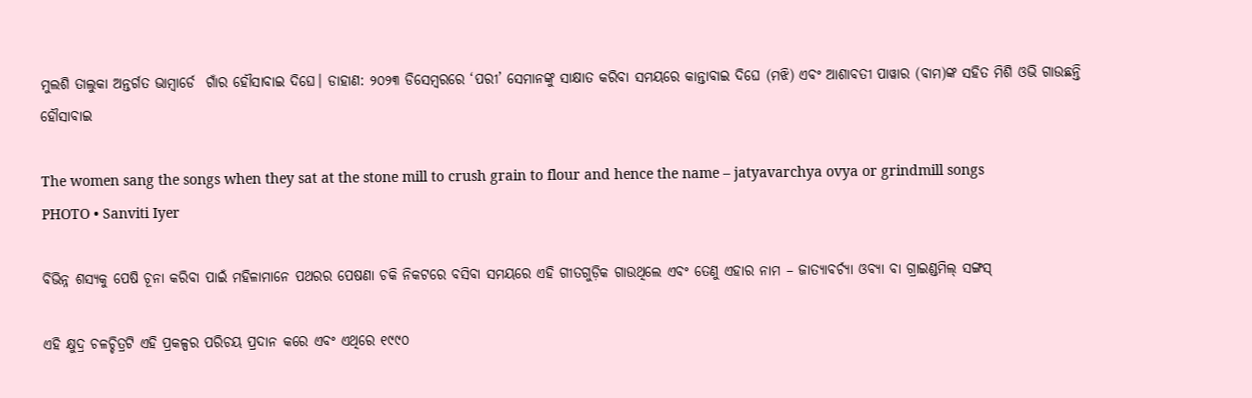ମୁଲଶି ତାଲୁକା ଅନ୍ତର୍ଗତ ଭାମ୍ବାର୍ଡେ  ଗାଁର ହୌସାବାଇ ଦିଘେ। ଡାହାଣ: ୨୦୨୩ ଡିସେମ୍ବରରେ ‘ପରୀ’ ସେମାନଙ୍କୁ ସାକ୍ଷାତ କରିବା ସମୟରେ କାନ୍ତାବାଇ ଦିଘେ (ମଝି) ଏବଂ ଆଶାବତୀ ପାୱାର (ବାମ)ଙ୍କ ସହିତ ମିଶି ଓଭି ଗାଉଛନ୍ତି ହୌସାବାଇ

The women sang the songs when they sat at the stone mill to crush grain to flour and hence the name – jatyavarchya ovya or grindmill songs
PHOTO • Sanviti Iyer

ବିଭିନ୍ନ ଶସ୍ୟକୁ ପେଷି ଚୂନା କରିବା ପାଇଁ ମହିଳାମାନେ ପଥରର ପେଷଣା ଚକି ନିକଟରେ ବସିବା ସମୟରେ ଏହି ଗୀତଗୁଡ଼ିକ ଗାଉଥିଲେ ଏବଂ ତେଣୁ ଏହାର ନାମ – ଜାତ୍ୟାବର୍ଚ୍ୟା ଓବ୍ୟା ବା ଗ୍ରାଇଣ୍ଡମିଲ୍ ସଙ୍ଗସ୍

ଏହି କ୍ଷୁଦ୍ର ଚଳଚ୍ଚିତ୍ରଟି ଏହି ପ୍ରକଳ୍ପର ପରିଚୟ ପ୍ରଦାନ କରେ ଏବଂ ଏଥିରେ ୧୯୯୦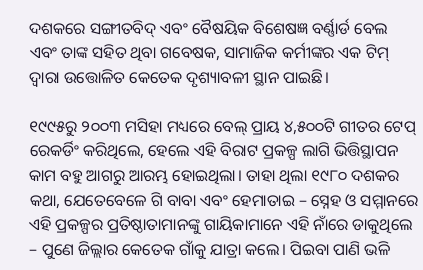ଦଶକରେ ସଙ୍ଗୀତବିଦ୍ ଏବଂ ବୈଷୟିକ ବିଶେଷଜ୍ଞ ବର୍ଣ୍ଣାର୍ଡ ବେଲ ଏବଂ ତାଙ୍କ ସହିତ ଥିବା ଗବେଷକ, ସାମାଜିକ କର୍ମୀଙ୍କର ଏକ ଟିମ୍ ଦ୍ୱାରା ଉତ୍ତୋଳିତ କେତେକ ଦୃଶ୍ୟାବଳୀ ସ୍ଥାନ ପାଇଛି।

୧୯୯୫ରୁ ୨୦୦୩ ମସିହା ମଧ୍ୟରେ ବେଲ୍ ପ୍ରାୟ ୪,୫୦୦ଟି ଗୀତର ଟେପ୍ ରେକର୍ଡିଂ କରିଥିଲେ, ହେଲେ ଏହି ବିରାଟ ପ୍ରକଳ୍ପ ଲାଗି ଭିତ୍ତିସ୍ଥାପନ କାମ ବହୁ ଆଗରୁ ଆରମ୍ଭ ହୋଇଥିଲା। ତାହା ଥିଲା ୧୯୮୦ ଦଶକର କଥା, ଯେତେବେଳେ ଗି ବାବା ଏବଂ ହେମାତାଇ – ସ୍ନେହ ଓ ସମ୍ମାନରେ ଏହି ପ୍ରକଳ୍ପର ପ୍ରତିଷ୍ଠାତାମାନଙ୍କୁ ଗାୟିକାମାନେ ଏହି ନାଁରେ ଡାକୁଥିଲେ – ପୁଣେ ଜିଲ୍ଲାର କେତେକ ଗାଁକୁ ଯାତ୍ରା କଲେ। ପିଇବା ପାଣି ଭଳି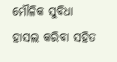ମୌଳିକ ସୁବିଧା ହାସଲ କରିବା ସହିତ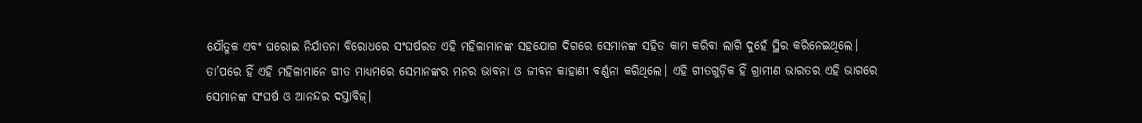ଯୌତୁକ ଏବଂ ଘରୋଇ ନିର୍ଯାତନା ବିରୋଧରେ ସଂଘର୍ଷରତ ଏହି ମହିଳାମାନଙ୍କ ସହଯୋଗ ଦିଗରେ ସେମାନଙ୍କ ସହିତ କାମ କରିବା ଲାଗି ଦୁହେଁ ସ୍ଥିର କରିନେଇଥିଲେ। ତା’ପରେ ହିଁ ଏହି ମହିଳାମାନେ ଗୀତ ମାଧ୍ୟମରେ ସେମାନଙ୍କର ମନର ଭାବନା ଓ ଜୀବନ କାହାଣୀ ବର୍ଣ୍ଣନା କରିଥିଲେ। ଏହି ଗୀତଗୁଡ଼ିକ ହିଁ ଗ୍ରାମୀଣ ଭାରତର ଏହି ଭାଗରେ ସେମାନଙ୍କ ସଂଘର୍ଷ ଓ ଆନନ୍ଦର ଦସ୍ତାବିଜ୍।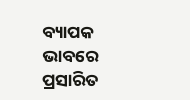ବ୍ୟାପକ ଭାବରେ ପ୍ରସାରିତ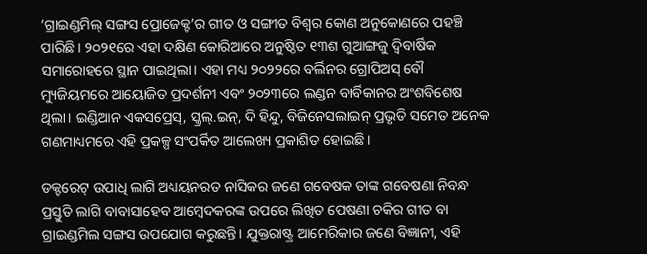‘ଗ୍ରାଇଣ୍ଡମିଲ୍ ସଙ୍ଗସ ପ୍ରୋଜେକ୍ଟ’ର ଗୀତ ଓ ସଙ୍ଗୀତ ବିଶ୍ୱର କୋଣ ଅନୁକୋଣରେ ପହଞ୍ଚି ପାରିଛି। ୨୦୨୧ରେ ଏହା ଦକ୍ଷିଣ କୋରିଆରେ ଅନୁଷ୍ଠିତ ୧୩ଶ ଗୁଆଙ୍ଗଜୁ ଦ୍ୱିବାର୍ଷିକ ସମାରୋହରେ ସ୍ଥାନ ପାଇଥିଲା। ଏହା ମଧ୍ୟ ୨୦୨୨ରେ ବର୍ଲିନର ଗ୍ରୋପିଅସ୍ ବୌ ମ୍ୟୁଜିୟମରେ ଆୟୋଜିତ ପ୍ରଦର୍ଶନୀ ଏବଂ ୨୦୨୩ରେ ଲଣ୍ଡନ ବାର୍ବିକାନର ଅଂଶବିଶେଷ ଥିଲା। ଇଣ୍ଡିଆନ ଏକସପ୍ରେସ୍, ସ୍କ୍ରଲ୍.ଇନ୍, ଦି ହିନ୍ଦୁ, ବିଜିନେସଲାଇନ୍ ପ୍ରଭୃତି ସମେତ ଅନେକ ଗଣମାଧ୍ୟମରେ ଏହି ପ୍ରକଳ୍ପ ସଂପର୍କିତ ଆଲେଖ୍ୟ ପ୍ରକାଶିତ ହୋଇଛି।

ଡକ୍ଟରେଟ୍ ଉପାଧି ଲାଗି ଅଧ୍ୟୟନରତ ନାସିକର ଜଣେ ଗବେଷକ ତାଙ୍କ ଗବେଷଣା ନିବନ୍ଧ ପ୍ରସ୍ତୁତି ଲାଗି ବାବାସାହେବ ଆମ୍ବେଦକରଙ୍କ ଉପରେ ଲିଖିତ ପେଷଣା ଚକିର ଗୀତ ବା ଗ୍ରାଇଣ୍ଡମିଲ ସଙ୍ଗସ ଉପଯୋଗ କରୁଛନ୍ତି। ଯୁକ୍ତରାଷ୍ଟ୍ର ଆମେରିକାର ଜଣେ ବିଜ୍ଞାନୀ, ଏହି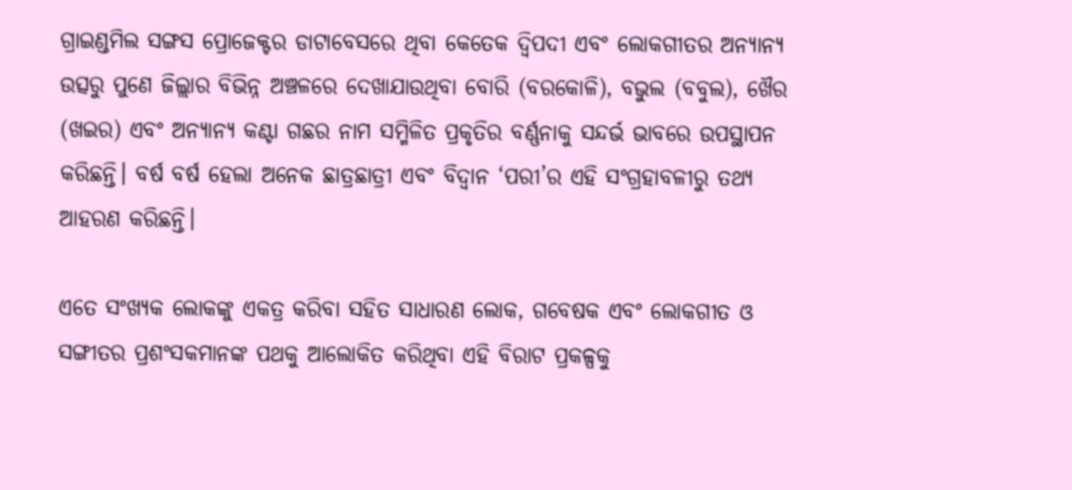ଗ୍ରାଇଣ୍ଡମିଲ ସଙ୍ଗସ ପ୍ରୋଜେକ୍ଟର ଡାଟାବେସରେ ଥିବା କେତେକ ଦ୍ୱିପଦୀ ଏବଂ ଲୋକଗୀତର ଅନ୍ୟାନ୍ୟ ଉତ୍ସରୁ ପୁଣେ ଜିଲ୍ଲାର ବିଭିନ୍ନ ଅଞ୍ଚଳରେ ଦେଖାଯାଉଥିବା ବୋରି (ବରକୋଳି), ବଭୁଲ (ବବୁଲ), ଖୈର (ଖଇର) ଏବଂ ଅନ୍ୟାନ୍ୟ କଣ୍ଟା ଗଛର ନାମ ସମ୍ମିଳିତ ପ୍ରକୃତିର ବର୍ଣ୍ଣନାକୁ ସନ୍ଦର୍ଭ ଭାବରେ ଉପସ୍ଥାପନ କରିଛନ୍ତି। ବର୍ଷ ବର୍ଷ ହେଲା ଅନେକ ଛାତ୍ରଛାତ୍ରୀ ଏବଂ ବିଦ୍ୱାନ ‘ପରୀ’ର ଏହି ସଂଗ୍ରହାବଳୀରୁ ତଥ୍ୟ ଆହରଣ କରିଛନ୍ତି।

ଏତେ ସଂଖ୍ୟକ ଲୋକଙ୍କୁ ଏକତ୍ର କରିବା ସହିତ ସାଧାରଣ ଲୋକ, ଗବେଷକ ଏବଂ ଲୋକଗୀତ ଓ ସଙ୍ଗୀତର ପ୍ରଶଂସକମାନଙ୍କ ପଥକୁ ଆଲୋକିତ କରିଥିବା ଏହି ବିରାଟ ପ୍ରକଳ୍ପକୁ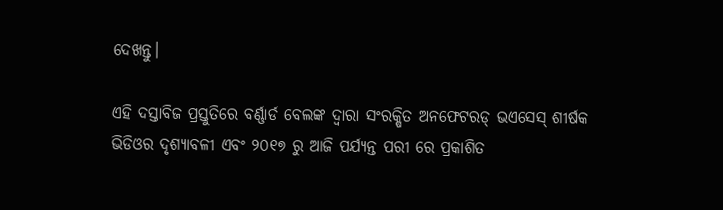ଦେଖନ୍ତୁ।

ଏହି ଦସ୍ତାବିଜ ପ୍ରସ୍ତୁତିରେ ବର୍ଣ୍ଣାର୍ଡ ବେଲଙ୍କ ଦ୍ୱାରା ସଂରକ୍ଷିତ ଅନଫେଟରଡ୍ ଭଏସେସ୍ ଶୀର୍ଷକ ଭିଡିଓର ଦୃଶ୍ୟାବଳୀ ଏବଂ ୨୦୧୭ ରୁ ଆଜି ପର୍ଯ୍ୟନ୍ତ ପରୀ ରେ ପ୍ରକାଶିତ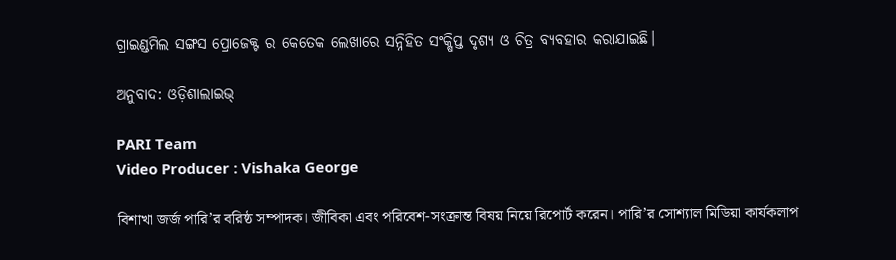ଗ୍ରାଇଣ୍ଡମିଲ ସଙ୍ଗସ ପ୍ରୋଜେକ୍ଟ ର କେତେକ ଲେଖାରେ ସନ୍ନିହିତ ସଂକ୍ଷିପ୍ତ ଦୃଶ୍ୟ ଓ ଚିତ୍ର ବ୍ୟବହାର କରାଯାଇଛି।

ଅନୁବାଦ: ଓଡ଼ିଶାଲାଇଭ୍‍

PARI Team
Video Producer : Vishaka George

বিশাখা জর্জ পারি’র বরিষ্ঠ সম্পাদক। জীবিকা এবং পরিবেশ-সংক্রান্ত বিষয় নিয়ে রিপোর্ট করেন। পারি’র সোশ্যাল মিডিয়া কার্যকলাপ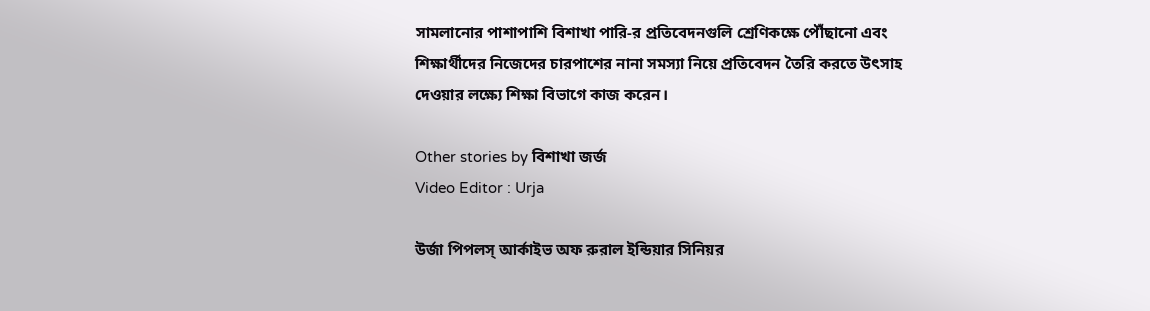সামলানোর পাশাপাশি বিশাখা পারি-র প্রতিবেদনগুলি শ্রেণিকক্ষে পৌঁছানো এবং শিক্ষার্থীদের নিজেদের চারপাশের নানা সমস্যা নিয়ে প্রতিবেদন তৈরি করতে উৎসাহ দেওয়ার লক্ষ্যে শিক্ষা বিভাগে কাজ করেন।

Other stories by বিশাখা জর্জ
Video Editor : Urja

উর্জা পিপলস্‌ আর্কাইভ অফ রুরাল ইন্ডিয়ার সিনিয়র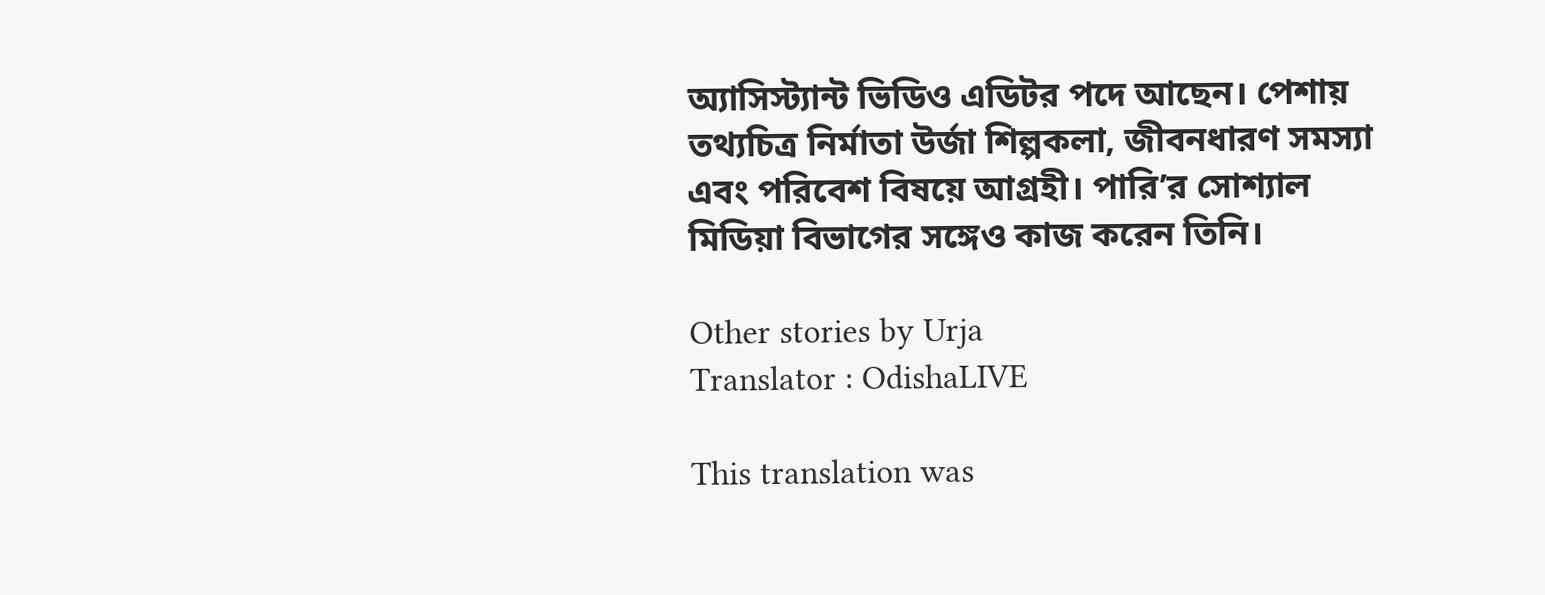অ্যাসিস্ট্যান্ট ভিডিও এডিটর পদে আছেন। পেশায় তথ্যচিত্র নির্মাতা উর্জা শিল্পকলা, জীবনধারণ সমস্যা এবং পরিবেশ বিষয়ে আগ্রহী। পারি’র সোশ্যাল মিডিয়া বিভাগের সঙ্গেও কাজ করেন তিনি।

Other stories by Urja
Translator : OdishaLIVE

This translation was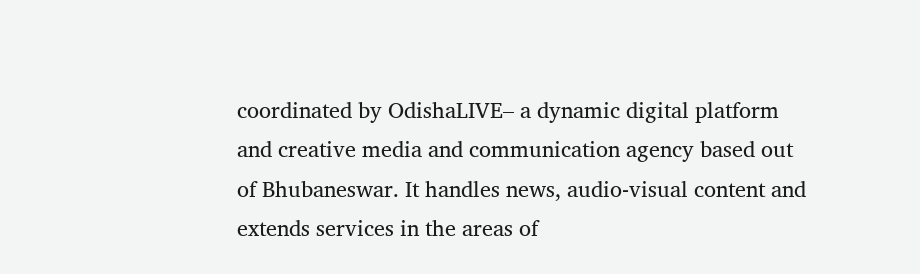coordinated by OdishaLIVE– a dynamic digital platform and creative media and communication agency based out of Bhubaneswar. It handles news, audio-visual content and extends services in the areas of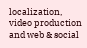localization, video production and web & social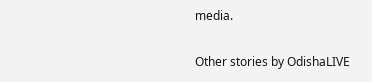media.

Other stories by OdishaLIVE